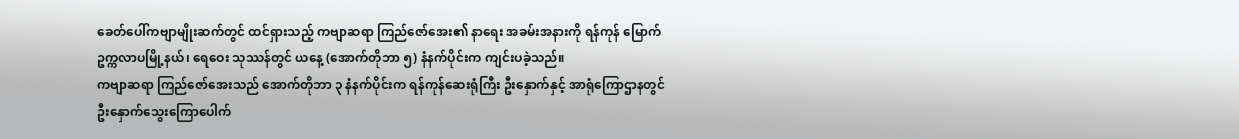ခေတ်ပေါ်ကဗျာမျိုးဆက်တွင် ထင်ရှားသည့် ကဗျာဆရာ ကြည်ဇော်အေး၏ နာရေး အခမ်းအနားကို ရန်ကုန် မြောက်ဥက္ကလာပမြို့နယ်၊ ရေဝေး သုဿန်တွင် ယနေ့ (အောက်တိုဘာ ၅) နံနက်ပိုင်းက ကျင်းပခဲ့သည်။
ကဗျာဆရာ ကြည်ဇော်အေးသည် အောက်တိုဘာ ၃ နံနက်ပိုင်းက ရန်ကုန်ဆေးရုံကြီး ဦးနှောက်နှင့် အာရုံကြောဌာနတွင် ဦးနှောက်သွေးကြောပေါက်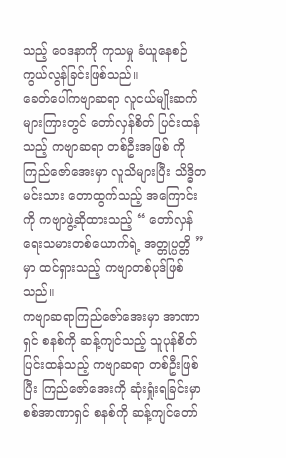သည့် ဝေဒနာကို ကုသမှု ခံယူနေစဉ် ကွယ်လွန်ခြင်းဖြစ်သည်။
ခေတ်ပေါ်ကဗျာဆရာ လူငယ်မျိုးဆက်များကြားတွင် တော်လှန်စိတ် ပြင်းထန်သည့် ကဗျာဆရာ တစ်ဦးအဖြစ် ကိုကြည်ဇော်အေးမှာ လူသိများပြီး သိဒ္ဓိတ မင်းသား တောထွက်သည့် အကြောင်းကို ကဗျာဖွဲ့ဆိုထားသည့် “ တော်လှန်ရေးသမားတစ်ယောက်ရဲ့ အတ္တုပ္ပတ္တိ ” မှာ ထင်ရှားသည့် ကဗျာတစ်ပုဒ်ဖြစ်သည်။
ကဗျာဆရာကြည်ဇော်အေးမှာ အာဏာရှင် စနစ်ကို ဆန့်ကျင်သည့် သူပုန်စိတ်ပြင်းထန်သည့် ကဗျာဆရာ တစ်ဦးဖြစ်ပြီး ကြည်ဇော်အေးကို ဆုံးရှုံးရခြင်းမှာ စစ်အာဏာရှင် စနစ်ကို ဆန့်ကျင်တော်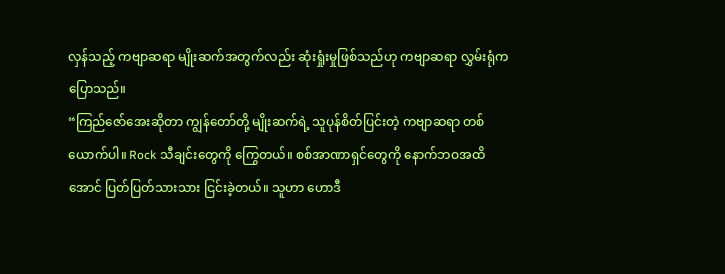လှန်သည့် ကဗျာဆရာ မျိုးဆက်အတွက်လည်း ဆုံးရှုံးမှုဖြစ်သည်ဟု ကဗျာဆရာ လွှမ်းရုံက ပြောသည်။
“ကြည်ဇော်အေးဆိုတာ ကျွန်တော်တို့ မျိုးဆက်ရဲ့ သူပုန်စိတ်ပြင်းတဲ့ ကဗျာဆရာ တစ်ယောက်ပါ။ Rock သီချင်းတွေကို ကြွေတယ်။ စစ်အာဏာရှင်တွေကို နောက်ဘဝအထိအောင် ပြတ်ပြတ်သားသား ငြင်းခဲ့တယ်။ သူဟာ ဟောဒီ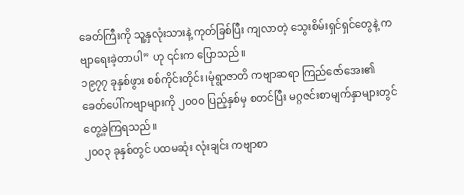ခေတ်ကြီးကို သူ့နှလုံးသားနဲ့ ကုတ်ခြစ်ပြီး ကျလာတဲ့ သွေးစိမ်းရှင်ရှင်တွေနဲ့ ကဗျာရေးခဲ့တာပါ” ဟု ၎င်းက ပြောသည်။
၁၉၇၇ ခုနှစ်ဖွား စစ်ကိုင်းတိုင်း၊မုံရွာဇာတိ ကဗျာဆရာ ကြည်ဇော်အေး၏ ခေတ်ပေါ်ကဗျာများကို ၂၀၀၀ ပြည့်နှစ်မှ စတင်ပြီး မဂ္ဂဇင်းစာမျက်နှာများတွင် တွေ့ခဲ့ကြရသည်။
၂၀၀၃ ခုနှစ်တွင် ပထမဆုံး လုံးချင်း ကဗျာစာ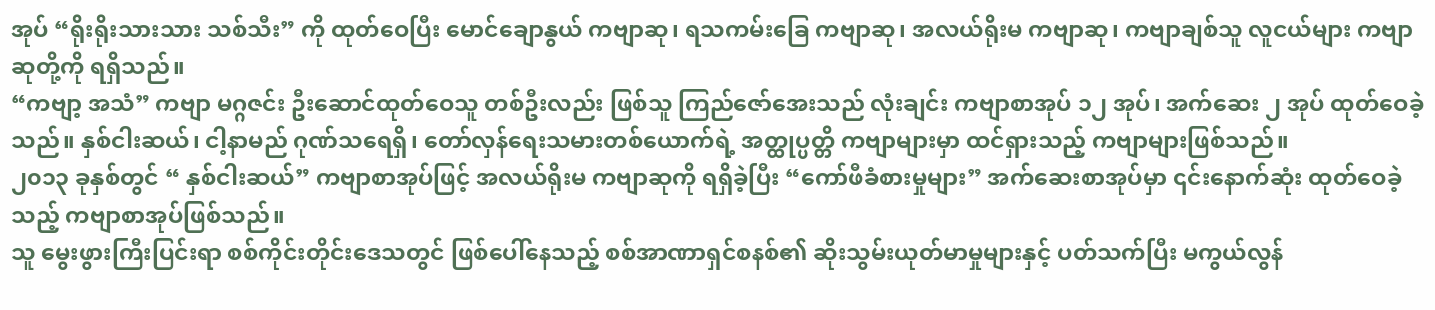အုပ် “ရိုးရိုးသားသား သစ်သီး” ကို ထုတ်ဝေပြီး မောင်ချောနွယ် ကဗျာဆု၊ ရသကမ်းခြေ ကဗျာဆု၊ အလယ်ရိုးမ ကဗျာဆု၊ ကဗျာချစ်သူ လူငယ်များ ကဗျာဆုတို့ကို ရရှိသည်။
“ကဗျာ့ အသံ” ကဗျာ မဂ္ဂဇင်း ဦးဆောင်ထုတ်ဝေသူ တစ်ဦးလည်း ဖြစ်သူ ကြည်ဇော်အေးသည် လုံးချင်း ကဗျာစာအုပ် ၁၂ အုပ်၊ အက်ဆေး ၂ အုပ် ထုတ်ဝေခဲ့သည်။ နှစ်ငါးဆယ်၊ ငါ့နာမည် ဂုဏ်သရေရှိ၊ တော်လှန်ရေးသမားတစ်ယောက်ရဲ့ အတ္ထုပ္ပတ္တိ ကဗျာများမှာ ထင်ရှားသည့် ကဗျာများဖြစ်သည်။
၂၀၁၃ ခုနှစ်တွင် “ နှစ်ငါးဆယ်” ကဗျာစာအုပ်ဖြင့် အလယ်ရိုးမ ကဗျာဆုကို ရရှိခဲ့ပြီး “ကော်ဖီခံစားမှုများ” အက်ဆေးစာအုပ်မှာ ၎င်းနောက်ဆုံး ထုတ်ဝေခဲ့သည့် ကဗျာစာအုပ်ဖြစ်သည်။
သူ မွေးဖွားကြီးပြင်းရာ စစ်ကိုင်းတိုင်းဒေသတွင် ဖြစ်ပေါ်နေသည့် စစ်အာဏာရှင်စနစ်၏ ဆိုးသွမ်းယုတ်မာမှုများနှင့် ပတ်သက်ပြီး မကွယ်လွန်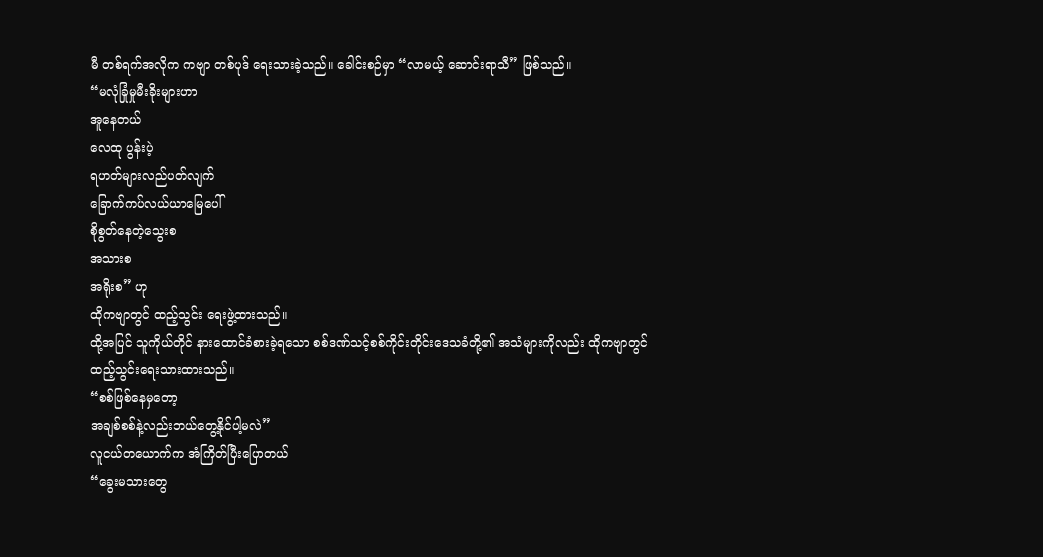မီ တစ်ရက်အလိုက ကဗျာ တစ်ပုဒ် ရေးသားခဲ့သည်။ ခေါင်းစဉ်မှာ “လာမယ့် ဆောင်းရာသီ” ဖြစ်သည်။
“မလုံခြုံမှုမီးခိုးများဟာ
အူနေတယ်
လေထု ပွန်းပဲ့
ရဟတ်များလည်ပတ်လျက်
ခြောက်ကပ်လယ်ယာမြေပေါ်
စိုစွတ်နေတဲ့သွေးစ
အသားစ
အရိုးစ” ဟု
ထိုကဗျာတွင် ထည့်သွင်း ရေးဖွဲ့ထားသည်။
ထို့အပြင် သူကိုယ်တိုင် နားထောင်ခံစားခဲ့ရသော စစ်ဒဏ်သင့်စစ်ကိုင်းတိုင်းဒေသခံတို့၏ အသံများကိုလည်း ထိုကဗျာတွင် ထည့်သွင်းရေးသားထားသည်။
“စစ်ဖြစ်နေမှတော့
အချစ်စစ်နဲ့လည်းဘယ်တွေ့နိုင်ပါ့မလဲ”
လူငယ်တယောက်က အံကြိတ်ပြီးပြောတယ်
“ခွေးမသားတွေ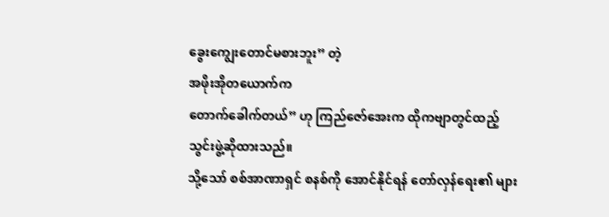ခွေးကျွေးတောင်မစားဘူး” တဲ့
အဖိုးအိုတယောက်က
တောက်ခေါက်တယ်” ဟု ကြည်ဇော်အေးက ထိုကဗျာတွင်ထည့်သွင်းဖွဲ့ဆိုထားသည်။
သို့သော် စစ်အာဏာရှင် စနစ်ကို အောင်နိုင်ရန် တော်လှန်ရေး၏ များ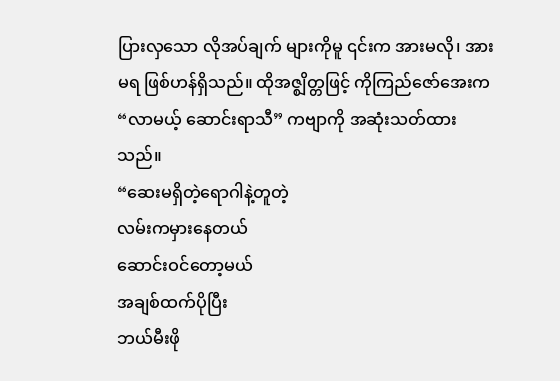ပြားလှသော လိုအပ်ချက် များကိုမူ ၎င်းက အားမလို၊ အားမရ ဖြစ်ဟန်ရှိသည်။ ထိုအဇ္စျိတ္တဖြင့် ကိုကြည်ဇော်အေးက “လာမယ့် ဆောင်းရာသီ” ကဗျာကို အဆုံးသတ်ထားသည်။
“ဆေးမရှိတဲ့ရောဂါနဲ့တူတဲ့
လမ်းကမှားနေတယ်
ဆောင်းဝင်တော့မယ်
အချစ်ထက်ပိုပြီး
ဘယ်မီးဖို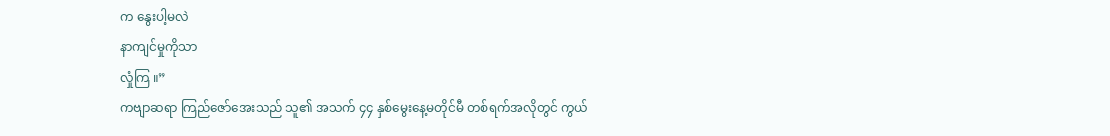က နွေးပါ့မလဲ
နာကျင်မှုကိုသာ
လှုံကြ ။”
ကဗျာဆရာ ကြည်ဇော်အေးသည် သူ၏ အသက် ၄၄ နှစ်မွေးနေ့မတိုင်မီ တစ်ရက်အလိုတွင် ကွယ်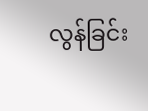လွန်ခြင်း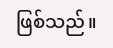ဖြစ်သည်။